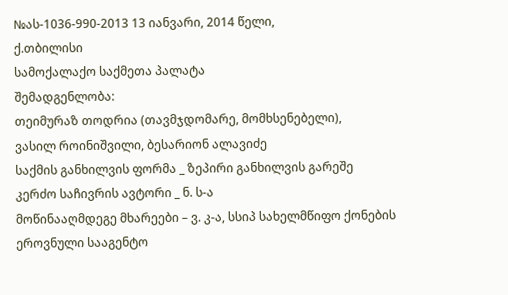№ას-1036-990-2013 13 იანვარი, 2014 წელი,
ქ.თბილისი
სამოქალაქო საქმეთა პალატა
შემადგენლობა:
თეიმურაზ თოდრია (თავმჯდომარე, მომხსენებელი),
ვასილ როინიშვილი, ბესარიონ ალავიძე
საქმის განხილვის ფორმა _ ზეპირი განხილვის გარეშე
კერძო საჩივრის ავტორი _ ნ. ს-ა
მოწინააღმდეგე მხარეები – ვ. კ-ა, სსიპ სახელმწიფო ქონების ეროვნული სააგენტო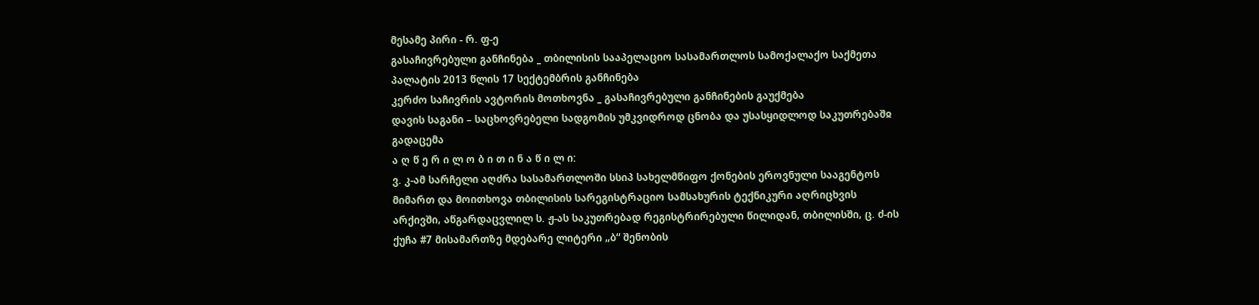მესამე პირი - რ. ფ-ე
გასაჩივრებული განჩინება _ თბილისის სააპელაციო სასამართლოს სამოქალაქო საქმეთა პალატის 2013 წლის 17 სექტემბრის განჩინება
კერძო საჩივრის ავტორის მოთხოვნა _ გასაჩივრებული განჩინების გაუქმება
დავის საგანი – საცხოვრებელი სადგომის უმკვიდროდ ცნობა და უსასყიდლოდ საკუთრებაშჲ გადაცემა
ა ღ წ ე რ ი ლ ო ბ ი თ ი ნ ა წ ი ლ ი:
ვ. კ-ამ სარჩელი აღძრა სასამართლოში სსიპ სახელმწიფო ქონების ეროვნული სააგენტოს მიმართ და მოითხოვა თბილისის სარეგისტრაციო სამსახურის ტექნიკური აღრიცხვის არქივში, აწგარდაცვლილ ს. ჟ-ას საკუთრებად რეგისტრირებული წილიდან, თბილისში, ც. ძ-ის ქუჩა #7 მისამართზე მდებარე ლიტერი „ბ“ შენობის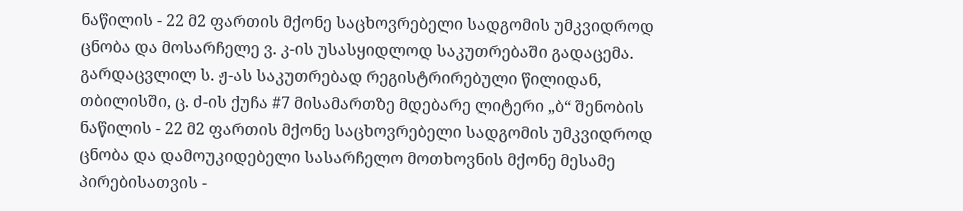ნაწილის - 22 მ2 ფართის მქონე საცხოვრებელი სადგომის უმკვიდროდ ცნობა და მოსარჩელე ვ. კ-ის უსასყიდლოდ საკუთრებაში გადაცემა.
გარდაცვლილ ს. ჟ-ას საკუთრებად რეგისტრირებული წილიდან, თბილისში, ც. ძ-ის ქუჩა #7 მისამართზე მდებარე ლიტერი „ბ“ შენობის ნაწილის - 22 მ2 ფართის მქონე საცხოვრებელი სადგომის უმკვიდროდ ცნობა და დამოუკიდებელი სასარჩელო მოთხოვნის მქონე მესამე პირებისათვის -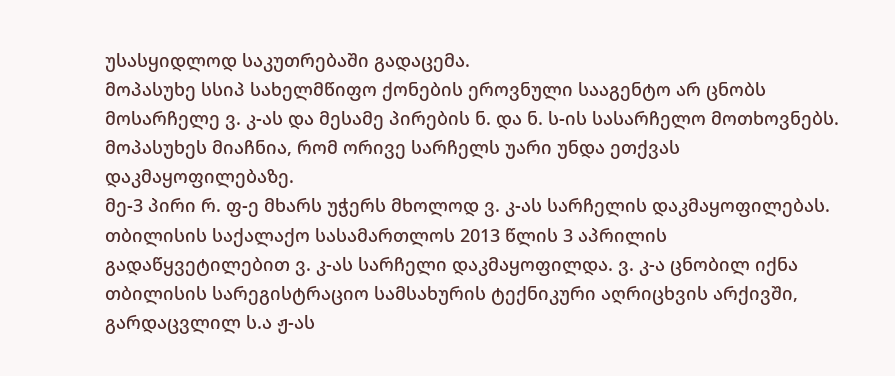უსასყიდლოდ საკუთრებაში გადაცემა.
მოპასუხე სსიპ სახელმწიფო ქონების ეროვნული სააგენტო არ ცნობს მოსარჩელე ვ. კ-ას და მესამე პირების ნ. და ნ. ს-ის სასარჩელო მოთხოვნებს. მოპასუხეს მიაჩნია, რომ ორივე სარჩელს უარი უნდა ეთქვას დაკმაყოფილებაზე.
მე-3 პირი რ. ფ-ე მხარს უჭერს მხოლოდ ვ. კ-ას სარჩელის დაკმაყოფილებას.
თბილისის საქალაქო სასამართლოს 2013 წლის 3 აპრილის გადაწყვეტილებით ვ. კ-ას სარჩელი დაკმაყოფილდა. ვ. კ-ა ცნობილ იქნა თბილისის სარეგისტრაციო სამსახურის ტექნიკური აღრიცხვის არქივში, გარდაცვლილ ს.ა ჟ-ას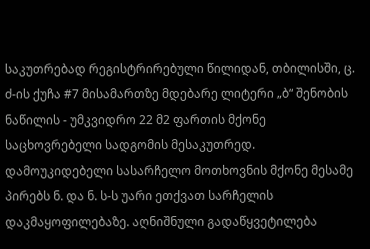საკუთრებად რეგისტრირებული წილიდან, თბილისში, ც. ძ-ის ქუჩა #7 მისამართზე მდებარე ლიტერი „ბ“ შენობის ნაწილის - უმკვიდრო 22 მ2 ფართის მქონე საცხოვრებელი სადგომის მესაკუთრედ.
დამოუკიდებელი სასარჩელო მოთხოვნის მქონე მესამე პირებს ნ. და ნ. ს-ს უარი ეთქვათ სარჩელის დაკმაყოფილებაზე. აღნიშნული გადაწყვეტილება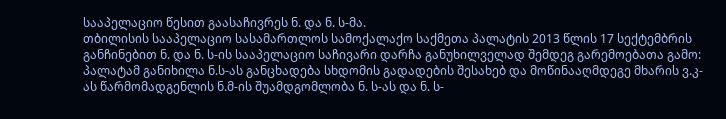სააპელაციო წესით გაასაჩივრეს ნ. და ნ. ს-მა.
თბილისის სააპელაციო სასამართლოს სამოქალაქო საქმეთა პალატის 2013 წლის 17 სექტემბრის განჩინებით ნ. და ნ. ს-ის სააპელაციო საჩივარი დარჩა განუხილველად შემდეგ გარემოებათა გამო: პალატამ განიხილა ნ.ს-ას განცხადება სხდომის გადადების შესახებ და მოწინააღმდეგე მხარის ვ.კ-ას წარმომადგენლის ნ.მ-ის შუამდგომლობა ნ. ს-ას და ნ. ს-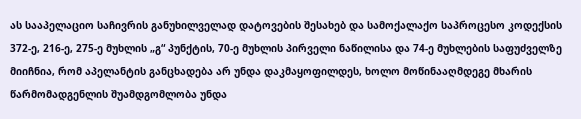ას სააპელაციო საჩივრის განუხილველად დატოვების შესახებ და სამოქალაქო საპროცესო კოდექსის 372-ე, 216-ე, 275-ე მუხლის „გ“ პუნქტის, 70-ე მუხლის პირველი ნაწილისა და 74-ე მუხლების საფუძველზე მიიჩნია, რომ აპელანტის განცხადება არ უნდა დაკმაყოფილდეს, ხოლო მოწინააღმდეგე მხარის წარმომადგენლის შუამდგომლობა უნდა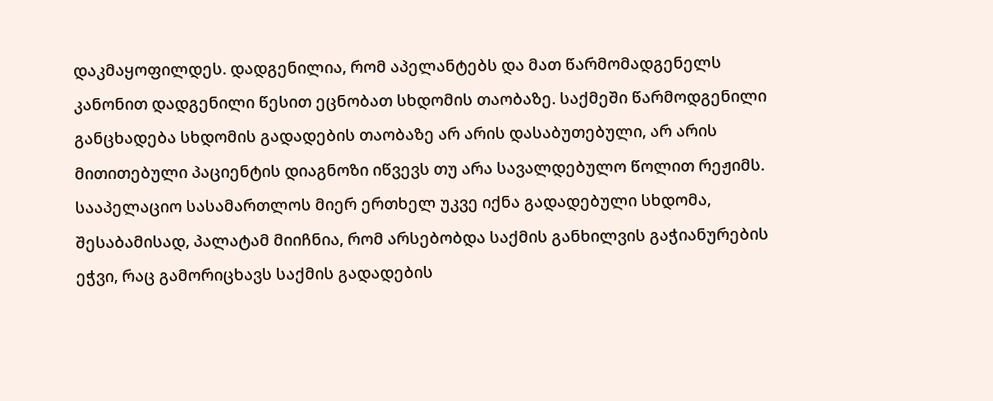დაკმაყოფილდეს. დადგენილია, რომ აპელანტებს და მათ წარმომადგენელს კანონით დადგენილი წესით ეცნობათ სხდომის თაობაზე. საქმეში წარმოდგენილი განცხადება სხდომის გადადების თაობაზე არ არის დასაბუთებული, არ არის მითითებული პაციენტის დიაგნოზი იწვევს თუ არა სავალდებულო წოლით რეჟიმს. სააპელაციო სასამართლოს მიერ ერთხელ უკვე იქნა გადადებული სხდომა, შესაბამისად, პალატამ მიიჩნია, რომ არსებობდა საქმის განხილვის გაჭიანურების ეჭვი, რაც გამორიცხავს საქმის გადადების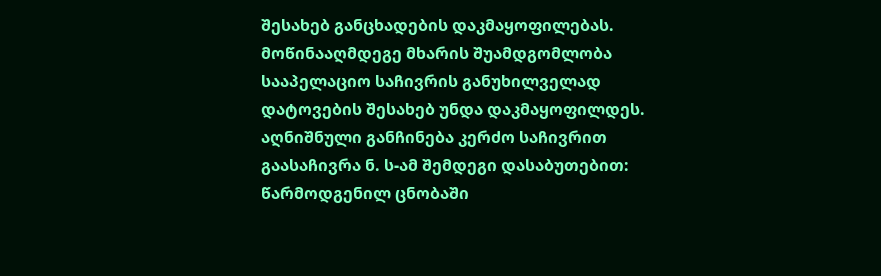შესახებ განცხადების დაკმაყოფილებას. მოწინააღმდეგე მხარის შუამდგომლობა სააპელაციო საჩივრის განუხილველად დატოვების შესახებ უნდა დაკმაყოფილდეს.
აღნიშნული განჩინება კერძო საჩივრით გაასაჩივრა ნ. ს-ამ შემდეგი დასაბუთებით: წარმოდგენილ ცნობაში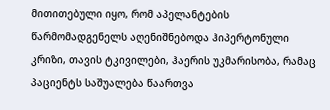მითითებული იყო, რომ აპელანტების წარმომადგენელს აღენიშნებოდა ჰიპერტონული კრიზი, თავის ტკივილები, ჰაერის უკმარისობა, რამაც პაციენტს საშუალება წაართვა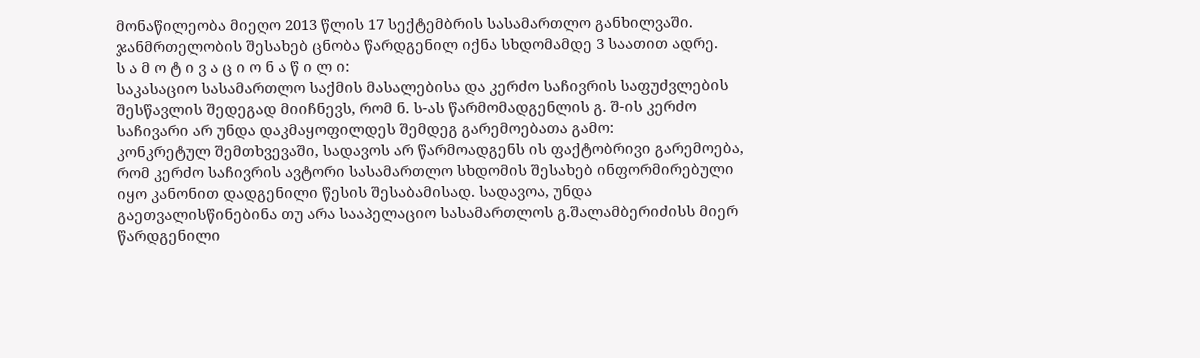მონაწილეობა მიეღო 2013 წლის 17 სექტემბრის სასამართლო განხილვაში. ჯანმრთელობის შესახებ ცნობა წარდგენილ იქნა სხდომამდე 3 საათით ადრე.
ს ა მ ო ტ ი ვ ა ც ი ო ნ ა წ ი ლ ი:
საკასაციო სასამართლო საქმის მასალებისა და კერძო საჩივრის საფუძვლების შესწავლის შედეგად მიიჩნევს, რომ ნ. ს-ას წარმომადგენლის გ. შ-ის კერძო საჩივარი არ უნდა დაკმაყოფილდეს შემდეგ გარემოებათა გამო:
კონკრეტულ შემთხვევაში, სადავოს არ წარმოადგენს ის ფაქტობრივი გარემოება, რომ კერძო საჩივრის ავტორი სასამართლო სხდომის შესახებ ინფორმირებული იყო კანონით დადგენილი წესის შესაბამისად. სადავოა, უნდა გაეთვალისწინებინა თუ არა სააპელაციო სასამართლოს გ.შალამბერიძისს მიერ წარდგენილი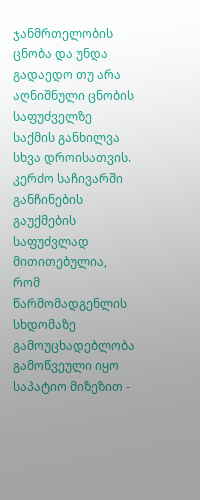ჯანმრთელობის ცნობა და უნდა გადაედო თუ არა აღნიშნული ცნობის საფუძველზე საქმის განხილვა სხვა დროისათვის.
კერძო საჩივარში განჩინების გაუქმების საფუძვლად მითითებულია, რომ წარმომადგენლის სხდომაზე გამოუცხადებლობა გამოწვეული იყო საპატიო მიზეზით -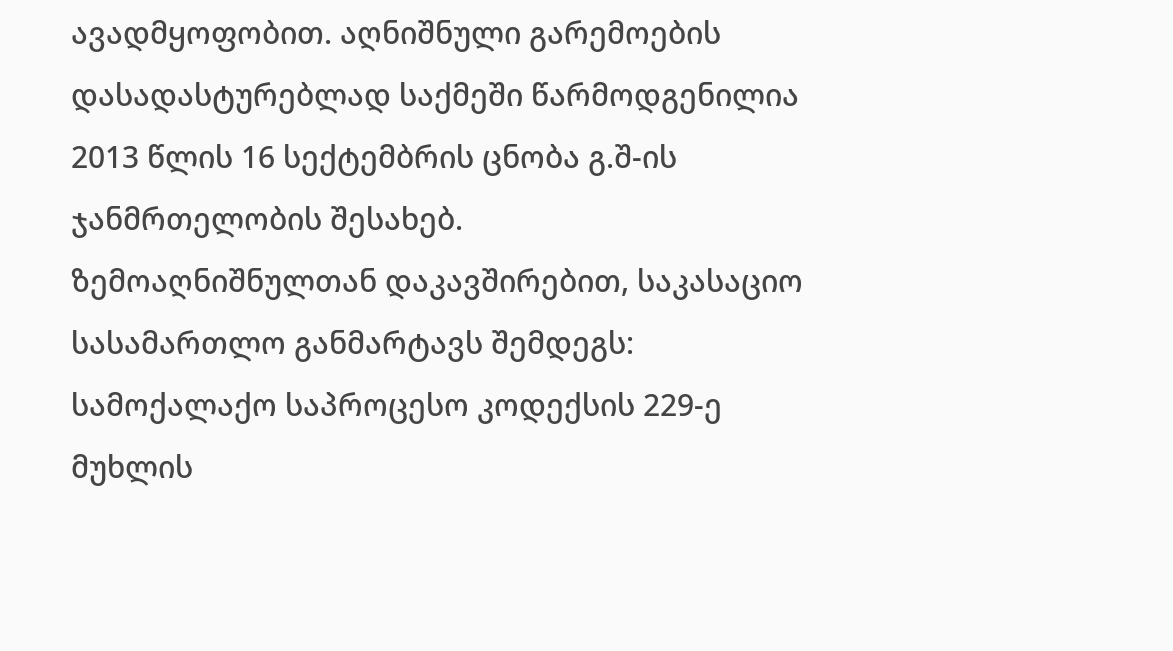ავადმყოფობით. აღნიშნული გარემოების დასადასტურებლად საქმეში წარმოდგენილია 2013 წლის 16 სექტემბრის ცნობა გ.შ-ის ჯანმრთელობის შესახებ.
ზემოაღნიშნულთან დაკავშირებით, საკასაციო სასამართლო განმარტავს შემდეგს: სამოქალაქო საპროცესო კოდექსის 229-ე მუხლის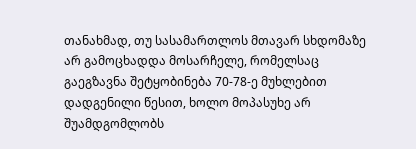თანახმად, თუ სასამართლოს მთავარ სხდომაზე არ გამოცხადდა მოსარჩელე, რომელსაც გაეგზავნა შეტყობინება 70-78-ე მუხლებით დადგენილი წესით, ხოლო მოპასუხე არ შუამდგომლობს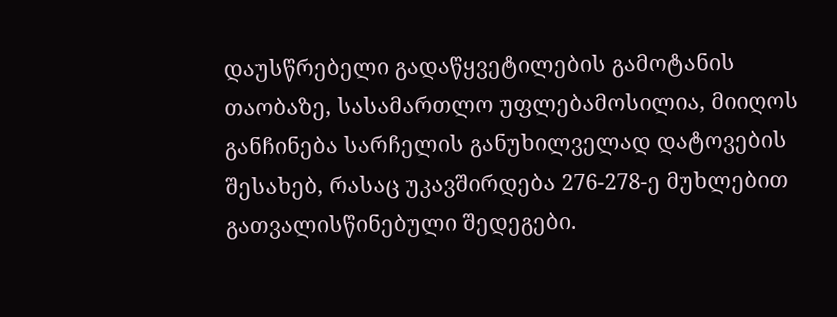დაუსწრებელი გადაწყვეტილების გამოტანის თაობაზე, სასამართლო უფლებამოსილია, მიიღოს განჩინება სარჩელის განუხილველად დატოვების შესახებ, რასაც უკავშირდება 276-278-ე მუხლებით გათვალისწინებული შედეგები.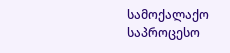სამოქალაქო საპროცესო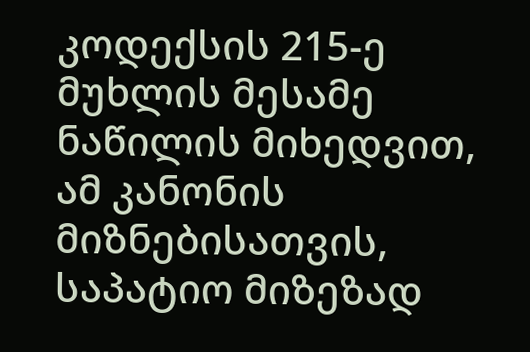კოდექსის 215-ე მუხლის მესამე ნაწილის მიხედვით, ამ კანონის მიზნებისათვის, საპატიო მიზეზად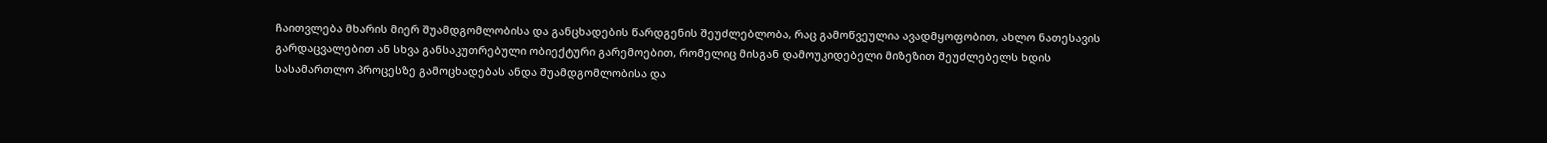ჩაითვლება მხარის მიერ შუამდგომლობისა და განცხადების წარდგენის შეუძლებლობა, რაც გამოწვეულია ავადმყოფობით, ახლო ნათესავის გარდაცვალებით ან სხვა განსაკუთრებული ობიექტური გარემოებით, რომელიც მისგან დამოუკიდებელი მიზეზით შეუძლებელს ხდის სასამართლო პროცესზე გამოცხადებას ანდა შუამდგომლობისა და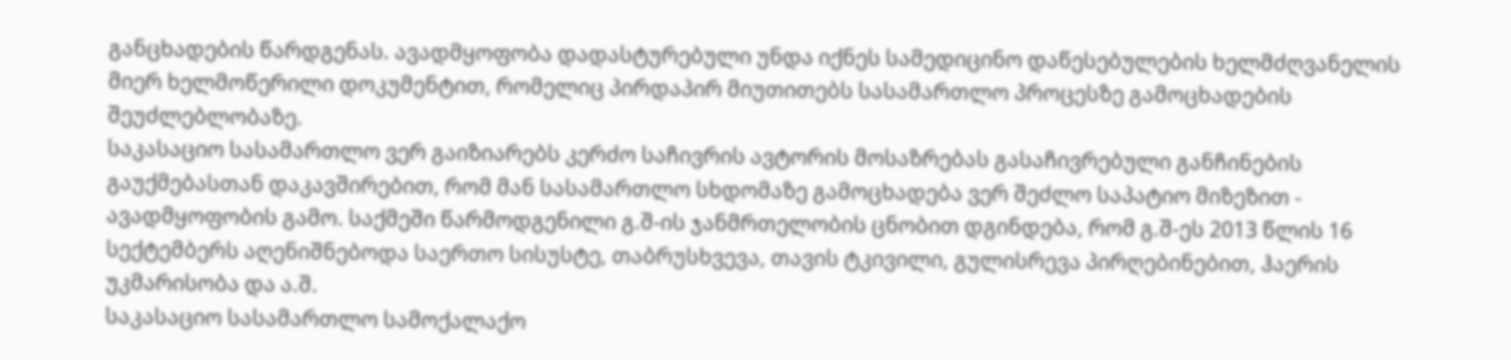განცხადების წარდგენას. ავადმყოფობა დადასტურებული უნდა იქნეს სამედიცინო დაწესებულების ხელმძღვანელის მიერ ხელმოწერილი დოკუმენტით, რომელიც პირდაპირ მიუთითებს სასამართლო პროცესზე გამოცხადების შეუძლებლობაზე.
საკასაციო სასამართლო ვერ გაიზიარებს კერძო საჩივრის ავტორის მოსაზრებას გასაჩივრებული განჩინების გაუქმებასთან დაკავშირებით, რომ მან სასამართლო სხდომაზე გამოცხადება ვერ შეძლო საპატიო მიზეზით - ავადმყოფობის გამო. საქმეში წარმოდგენილი გ.შ-ის ჯანმრთელობის ცნობით დგინდება, რომ გ.შ-ეს 2013 წლის 16 სექტემბერს აღენიშნებოდა საერთო სისუსტე, თაბრუსხვევა, თავის ტკივილი, გულისრევა პირღებინებით, ჰაერის უკმარისობა და ა.შ.
საკასაციო სასამართლო სამოქალაქო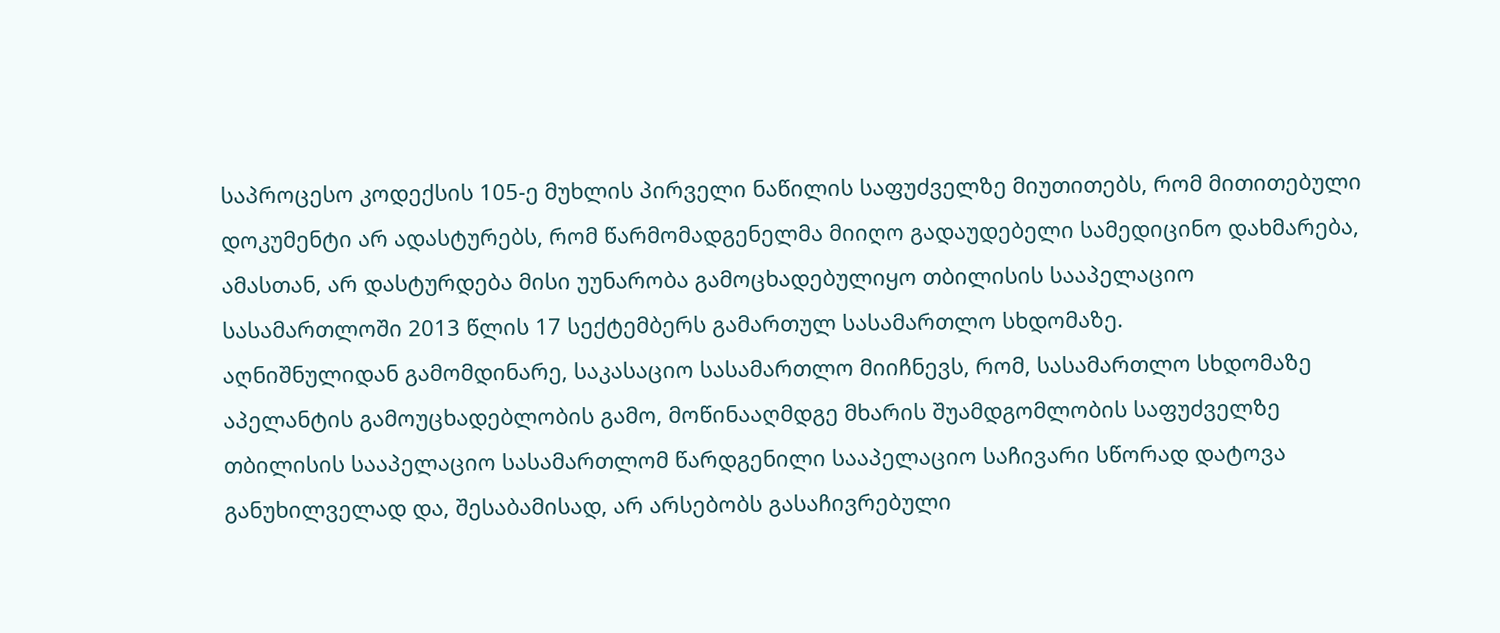საპროცესო კოდექსის 105-ე მუხლის პირველი ნაწილის საფუძველზე მიუთითებს, რომ მითითებული დოკუმენტი არ ადასტურებს, რომ წარმომადგენელმა მიიღო გადაუდებელი სამედიცინო დახმარება, ამასთან, არ დასტურდება მისი უუნარობა გამოცხადებულიყო თბილისის სააპელაციო სასამართლოში 2013 წლის 17 სექტემბერს გამართულ სასამართლო სხდომაზე.
აღნიშნულიდან გამომდინარე, საკასაციო სასამართლო მიიჩნევს, რომ, სასამართლო სხდომაზე აპელანტის გამოუცხადებლობის გამო, მოწინააღმდგე მხარის შუამდგომლობის საფუძველზე თბილისის სააპელაციო სასამართლომ წარდგენილი სააპელაციო საჩივარი სწორად დატოვა განუხილველად და, შესაბამისად, არ არსებობს გასაჩივრებული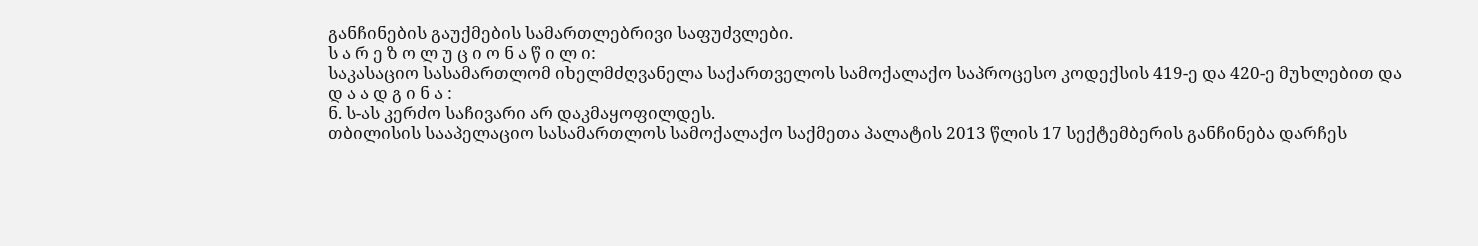განჩინების გაუქმების სამართლებრივი საფუძვლები.
ს ა რ ე ზ ო ლ უ ც ი ო ნ ა წ ი ლ ი:
საკასაციო სასამართლომ იხელმძღვანელა საქართველოს სამოქალაქო საპროცესო კოდექსის 419-ე და 420-ე მუხლებით და
დ ა ა დ გ ი ნ ა :
ნ. ს-ას კერძო საჩივარი არ დაკმაყოფილდეს.
თბილისის სააპელაციო სასამართლოს სამოქალაქო საქმეთა პალატის 2013 წლის 17 სექტემბერის განჩინება დარჩეს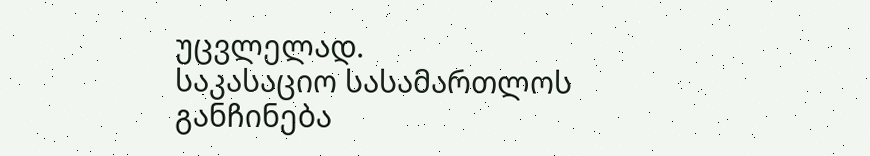უცვლელად.
საკასაციო სასამართლოს განჩინება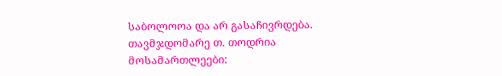საბოლოოა და არ გასაჩივრდება.
თავმჯდომარე თ. თოდრია
მოსამართლეები: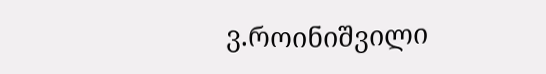ვ.როინიშვილი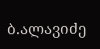ბ.ალავიძე